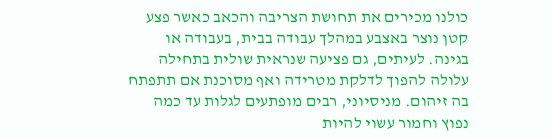כולנו מכירים את תחושת הצריבה והכאב כאשר פצע קטן נוצר באצבע במהלך עבודה בבית, בעבודה או בגינה. לעיתים, גם פציעה שנראית שולית בתחילה עלולה להפוך לדלקת מטרידה ואף מסוכנת אם תתפתח בה זיהום. מניסיוני, רבים מופתעים לגלות עד כמה נפוץ וחמור עשוי להיות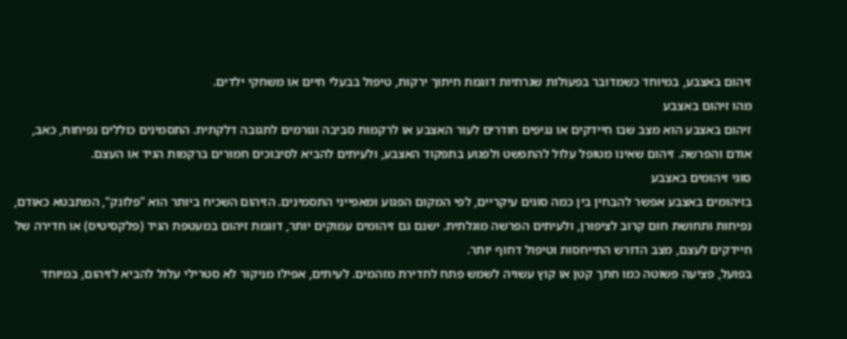זיהום באצבע, במיוחד כשמדובר בפעולות שגרתיות דוגמת חיתוך ירקות, טיפול בבעלי חיים או משחקי ילדים.
מהו זיהום באצבע
זיהום באצבע הוא מצב שבו חיידקים או נגיפים חודרים לעור האצבע או לרקמות סביבה וגורמים לתגובה דלקתית. התסמינים כוללים נפיחות, כאב, אודם והפרשה. זיהום שאינו מטופל עלול להתפשט ולפגוע בתפקוד האצבע, ולעיתים להביא לסיבוכים חמורים ברקמות הגיד או העצם.
סוגי זיהומים באצבע
בזיהומים באצבע אפשר להבחין בין כמה סוגים עיקריים, לפי המקום הפגוע ומאפייני התסמינים. הזיהום השכיח ביותר הוא "פלונק", המתבטא כאודם, נפיחות ותחושת חום קרוב לציפורן, ולעיתים הפרשה מוגלתית. ישנם גם זיהומים עמוקים יותר, דוגמת זיהום במעטפת הגיד (פלקסיטיס) או חדירה של חיידקים לעצם, מצב הדורש התייחסות וטיפול דחוף יותר.
בפועל, פציעה פשוטה כמו חתך קטן או קוץ עשויה לשמש פתח לחדירת מזהמים. לעיתים, אפילו מניקור לא סטרילי עלול להביא לזיהום, במיוחד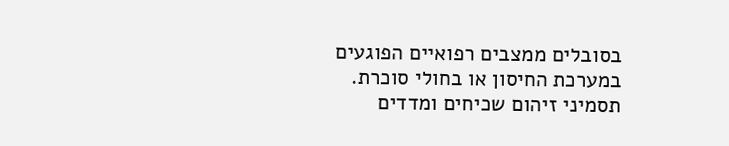בסובלים ממצבים רפואיים הפוגעים במערכת החיסון או בחולי סוכרת.
תסמיני זיהום שכיחים ומדדים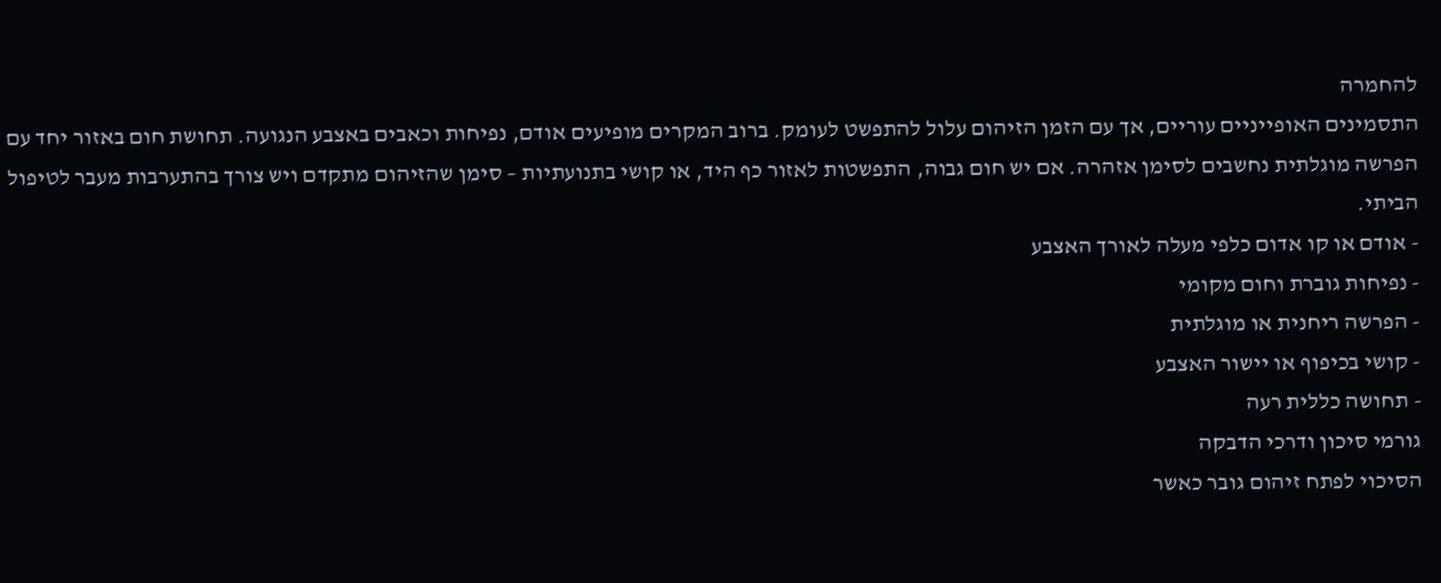להחמרה
התסמינים האופייניים עוריים, אך עם הזמן הזיהום עלול להתפשט לעומק. ברוב המקרים מופיעים אודם, נפיחות וכאבים באצבע הנגועה. תחושת חום באזור יחד עם הפרשה מוגלתית נחשבים לסימן אזהרה. אם יש חום גבוה, התפשטות לאזור כף היד, או קושי בתנועתיות – סימן שהזיהום מתקדם ויש צורך בהתערבות מעבר לטיפול הביתי.
- אודם או קו אדום כלפי מעלה לאורך האצבע
- נפיחות גוברת וחום מקומי
- הפרשה ריחנית או מוגלתית
- קושי בכיפוף או יישור האצבע
- תחושה כללית רעה
גורמי סיכון ודרכי הדבקה
הסיכוי לפתח זיהום גובר כאשר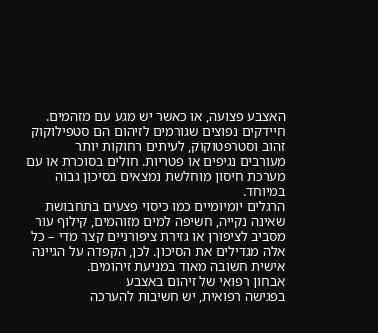האצבע פצועה, או כאשר יש מגע עם מזהמים. חיידקים נפוצים שגורמים לזיהום הם סטפילוקוק זהוב וסטרפטוקוק, לעיתים רחוקות יותר מעורבים נגיפים או פטריות. חולים בסוכרת או עם מערכת חיסון מוחלשת נמצאים בסיכון גבוה במיוחד.
הרגלים יומיומיים כמו כיסוי פצעים בתחבושת שאינה נקייה, חשיפה למים מזוהמים, קילוף עור מסביב לציפורן או גזירת ציפורניים קצר מדי – כל אלה מגדילים את הסיכון. לכן, הקפדה על הגיינה אישית חשובה מאוד במניעת זיהומים.
אבחון רפואי של זיהום באצבע
בפגישה רפואית, יש חשיבות להערכה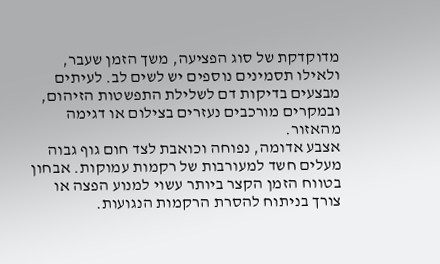מדוקדקת של סוג הפציעה, משך הזמן שעבר, ולאילו תסמינים נוספים יש לשים לב. לעיתים מבצעים בדיקות דם לשלילת התפשטות הזיהום, ובמקרים מורכבים נעזרים בצילום או דגימה מהאזור.
אצבע אדומה, נפוחה וכואבת לצד חום גוף גבוה מעלים חשד למעורבות של רקמות עמוקות. אבחון בטווח הזמן הקצר ביותר עשוי למנוע הפצה או צורך בניתוח להסרת הרקמות הנגועות.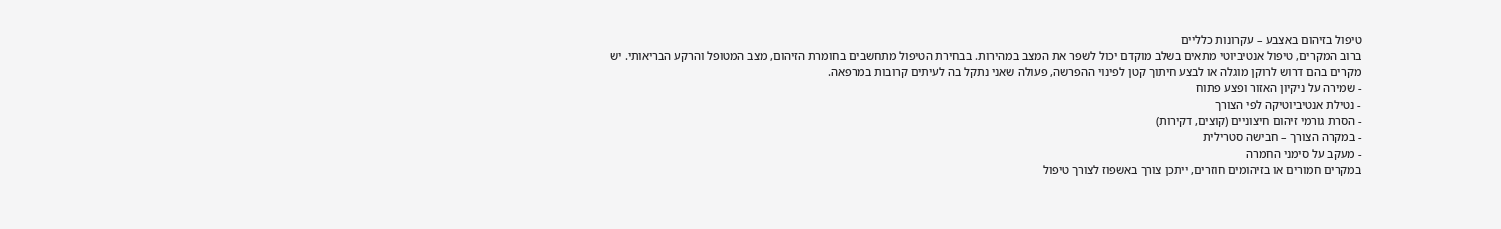טיפול בזיהום באצבע – עקרונות כלליים
ברוב המקרים, טיפול אנטיביוטי מתאים בשלב מוקדם יכול לשפר את המצב במהירות. בבחירת הטיפול מתחשבים בחומרת הזיהום, מצב המטופל והרקע הבריאותי. יש מקרים בהם דרוש לרוקן מוגלה או לבצע חיתוך קטן לפינוי ההפרשה, פעולה שאני נתקל בה לעיתים קרובות במרפאה.
- שמירה על ניקיון האזור ופצע פתוח
- נטילת אנטיביוטיקה לפי הצורך
- הסרת גורמי זיהום חיצוניים (קוצים, דקירות)
- במקרה הצורך – חבישה סטרילית
- מעקב על סימני החמרה
במקרים חמורים או בזיהומים חוזרים, ייתכן צורך באשפוז לצורך טיפול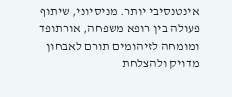אינטנסיבי יותר. מניסיוני, שיתוף פעולה בין רופא משפחה, אורתופד ומומחה לזיהומים תורם לאבחון מדויק ולהצלחת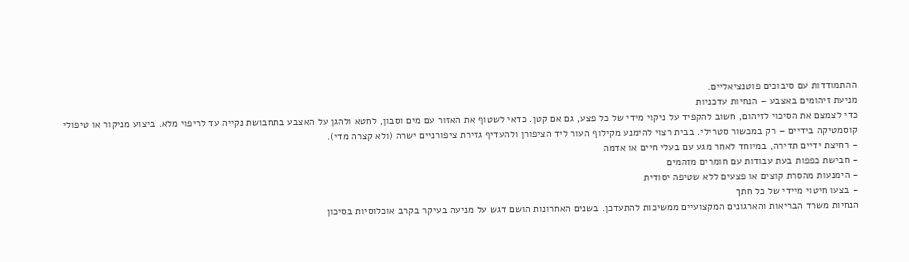ההתמודדות עם סיבוכים פוטנציאליים.
מניעת זיהומים באצבע – הנחיות עדכניות
כדי לצמצם את הסיכוי לזיהום, חשוב להקפיד על ניקוי מידי של כל פצע, גם אם קטן. כדאי לשטוף את האזור עם מים וסבון, לחטא ולהגן על האצבע בתחבושת נקייה עד לריפוי מלא. ביצוע מניקור או טיפולי קוסמטיקה בידיים – רק במכשור סטרילי. בבית רצוי להימנע מקילוף העור ליד הציפורן ולהעדיף גזירת ציפורניים ישרה (ולא קצרה מדי).
- רחיצת ידיים תדירה, במיוחד לאחר מגע עם בעלי חיים או אדמה
- חבישת כפפות בעת עבודות עם חומרים מזהמים
- הימנעות מהסרת קוצים או פצעים ללא שטיפה יסודית
- בצעו חיטוי מיידי של כל חתך
הנחיות משרד הבריאות והארגונים המקצועיים ממשיכות להתעדכן. בשנים האחרונות הושם דגש על מניעה בעיקר בקרב אוכלוסיות בסיכון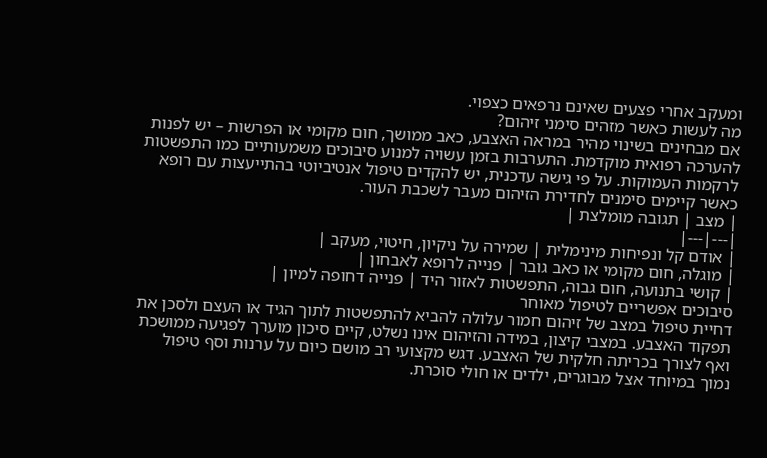ומעקב אחרי פצעים שאינם נרפאים כצפוי.
מה לעשות כאשר מזהים סימני זיהום?
אם מבחינים בשינוי מהיר במראה האצבע, כאב ממושך, חום מקומי או הפרשות – יש לפנות להערכה רפואית מוקדמת. התערבות בזמן עשויה למנוע סיבוכים משמעותיים כמו התפשטות לרקמות העמוקות. על פי גישה עדכנית, יש להקדים טיפול אנטיביוטי בהתייעצות עם רופא כאשר קיימים סימנים לחדירת הזיהום מעבר לשכבת העור.
| מצב | תגובה מומלצת |
|---|---|
| אודם קל ונפיחות מינימלית | שמירה על ניקיון, חיטוי, מעקב |
| מוגלה, חום מקומי או כאב גובר | פנייה לרופא לאבחון |
| קושי בתנועה, חום גבוה, התפשטות לאזור היד | פנייה דחופה למיון |
סיבוכים אפשריים לטיפול מאוחר
דחיית טיפול במצב של זיהום חמור עלולה להביא להתפשטות לתוך הגיד או העצם ולסכן את תפקוד האצבע. במצבי קיצון, במידה והזיהום אינו נשלט, קיים סיכון מוערך לפגיעה ממושכת ואף לצורך בכריתה חלקית של האצבע. דגש מקצועי רב מושם כיום על ערנות וסף טיפול נמוך במיוחד אצל מבוגרים, ילדים או חולי סוכרת.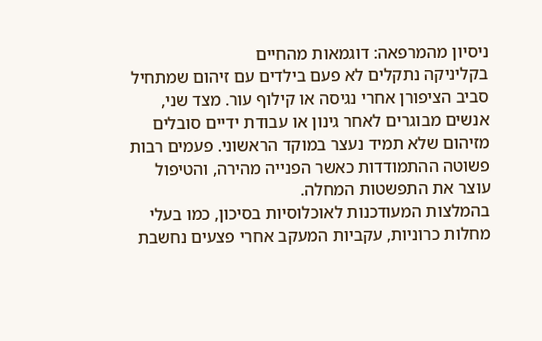ניסיון מהמרפאה: דוגמאות מהחיים
בקליניקה נתקלים לא פעם בילדים עם זיהום שמתחיל סביב הציפורן אחרי נגיסה או קילוף עור. מצד שני, אנשים מבוגרים לאחר גינון או עבודת ידיים סובלים מזיהום שלא תמיד נעצר במוקד הראשוני. פעמים רבות פשוטה ההתמודדות כאשר הפנייה מהירה, והטיפול עוצר את התפשטות המחלה.
בהמלצות המעודכנות לאוכלוסיות בסיכון, כמו בעלי מחלות כרוניות, עקביות המעקב אחרי פצעים נחשבת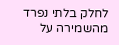לחלק בלתי נפרד מהשמירה על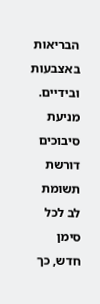הבריאות באצבעות ובידיים. מניעת סיבוכים דורשת תשומת לב לכל סימן חדש, כך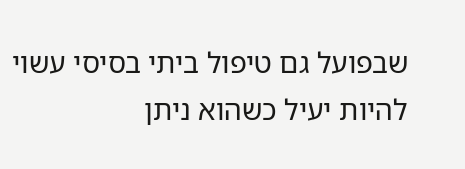שבפועל גם טיפול ביתי בסיסי עשוי להיות יעיל כשהוא ניתן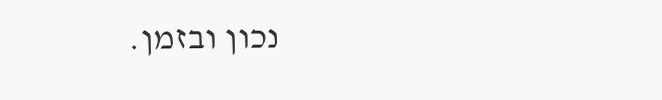נכון ובזמן.